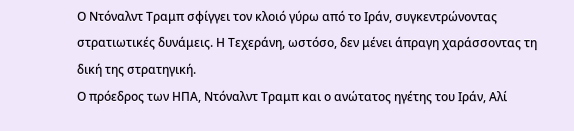Ο Ντόναλντ Τραμπ σφίγγει τον κλοιό γύρω από το Ιράν, συγκεντρώνοντας στρατιωτικές δυνάμεις. Η Τεχεράνη, ωστόσο, δεν μένει άπραγη χαράσσοντας τη δική της στρατηγική.
Ο πρόεδρος των ΗΠΑ, Ντόναλντ Τραμπ και ο ανώτατος ηγέτης του Ιράν, Αλί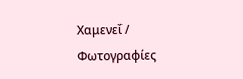Χαμενεΐ / Φωτογραφίες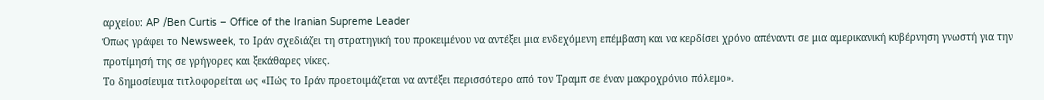αρχείου: AP /Ben Curtis – Office of the Iranian Supreme Leader
Όπως γράφει το Newsweek, το Ιράν σχεδιάζει τη στρατηγική του προκειμένου να αντέξει μια ενδεχόμενη επέμβαση και να κερδίσει χρόνο απέναντι σε μια αμερικανική κυβέρνηση γνωστή για την προτίμησή της σε γρήγορες και ξεκάθαρες νίκες.
Το δημοσίευμα τιτλοφορείται ως «Πώς το Ιράν προετοιμάζεται να αντέξει περισσότερο από τον Τραμπ σε έναν μακροχρόνιο πόλεμο».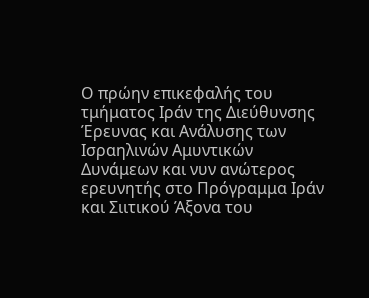Ο πρώην επικεφαλής του τμήματος Ιράν της Διεύθυνσης Έρευνας και Ανάλυσης των Ισραηλινών Αμυντικών Δυνάμεων και νυν ανώτερος ερευνητής στο Πρόγραμμα Ιράν και Σιιτικού Άξονα του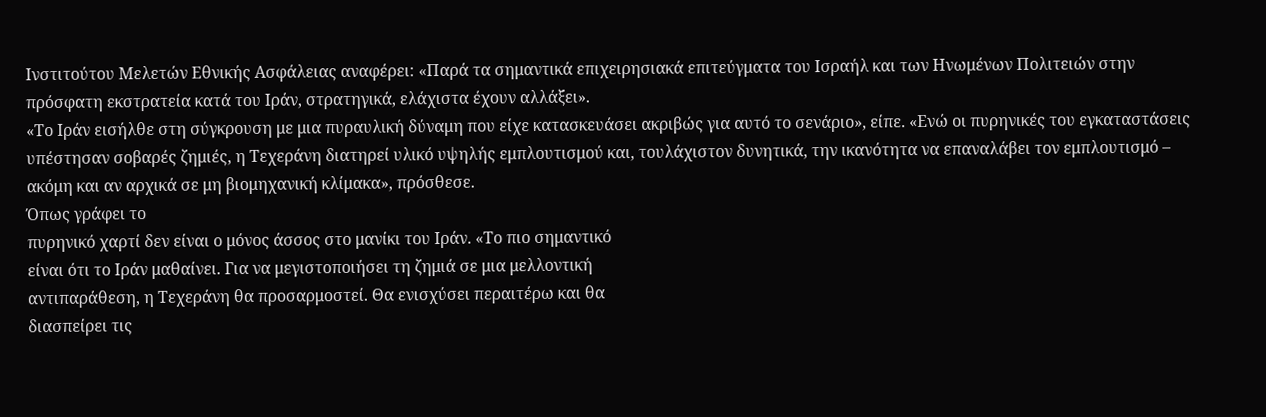Ινστιτούτου Μελετών Εθνικής Ασφάλειας αναφέρει: «Παρά τα σημαντικά επιχειρησιακά επιτεύγματα του Ισραήλ και των Ηνωμένων Πολιτειών στην πρόσφατη εκστρατεία κατά του Ιράν, στρατηγικά, ελάχιστα έχουν αλλάξει».
«Το Ιράν εισήλθε στη σύγκρουση με μια πυραυλική δύναμη που είχε κατασκευάσει ακριβώς για αυτό το σενάριο», είπε. «Ενώ οι πυρηνικές του εγκαταστάσεις υπέστησαν σοβαρές ζημιές, η Τεχεράνη διατηρεί υλικό υψηλής εμπλουτισμού και, τουλάχιστον δυνητικά, την ικανότητα να επαναλάβει τον εμπλουτισμό – ακόμη και αν αρχικά σε μη βιομηχανική κλίμακα», πρόσθεσε.
Όπως γράφει το
πυρηνικό χαρτί δεν είναι ο μόνος άσσος στο μανίκι του Ιράν. «Το πιο σημαντικό
είναι ότι το Ιράν μαθαίνει. Για να μεγιστοποιήσει τη ζημιά σε μια μελλοντική
αντιπαράθεση, η Τεχεράνη θα προσαρμοστεί. Θα ενισχύσει περαιτέρω και θα
διασπείρει τις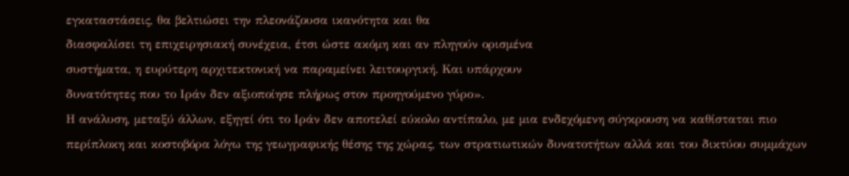εγκαταστάσεις, θα βελτιώσει την πλεονάζουσα ικανότητα και θα
διασφαλίσει τη επιχειρησιακή συνέχεια, έτσι ώστε ακόμη και αν πληγούν ορισμένα
συστήματα, η ευρύτερη αρχιτεκτονική να παραμείνει λειτουργική. Και υπάρχουν
δυνατότητες που το Ιράν δεν αξιοποίησε πλήρως στον προηγούμενο γύρο».
Η ανάλυση, μεταξύ άλλων, εξηγεί ότι το Ιράν δεν αποτελεί εύκολο αντίπαλο, με μια ενδεχόμενη σύγκρουση να καθίσταται πιο περίπλοκη και κοστοβόρα λόγω της γεωγραφικής θέσης της χώρας, των στρατιωτικών δυνατοτήτων αλλά και του δικτύου συμμάχων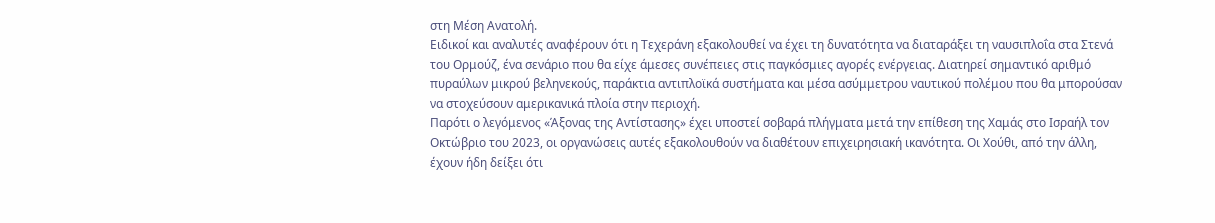στη Μέση Ανατολή.
Ειδικοί και αναλυτές αναφέρουν ότι η Τεχεράνη εξακολουθεί να έχει τη δυνατότητα να διαταράξει τη ναυσιπλοΐα στα Στενά του Ορμούζ, ένα σενάριο που θα είχε άμεσες συνέπειες στις παγκόσμιες αγορές ενέργειας. Διατηρεί σημαντικό αριθμό πυραύλων μικρού βεληνεκούς, παράκτια αντιπλοϊκά συστήματα και μέσα ασύμμετρου ναυτικού πολέμου που θα μπορούσαν να στοχεύσουν αμερικανικά πλοία στην περιοχή.
Παρότι ο λεγόμενος «Άξονας της Αντίστασης» έχει υποστεί σοβαρά πλήγματα μετά την επίθεση της Χαμάς στο Ισραήλ τον Οκτώβριο του 2023, οι οργανώσεις αυτές εξακολουθούν να διαθέτουν επιχειρησιακή ικανότητα. Οι Χούθι, από την άλλη, έχουν ήδη δείξει ότι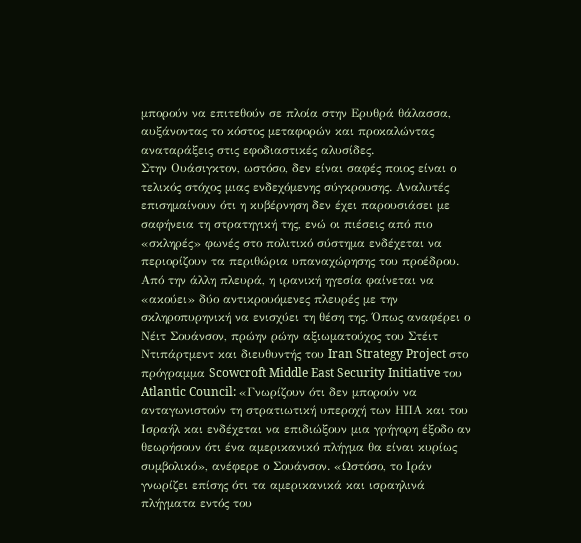μπορούν να επιτεθούν σε πλοία στην Ερυθρά θάλασσα, αυξάνοντας το κόστος μεταφορών και προκαλώντας αναταράξεις στις εφοδιαστικές αλυσίδες.
Στην Ουάσιγκτον, ωστόσο, δεν είναι σαφές ποιος είναι ο τελικός στόχος μιας ενδεχόμενης σύγκρουσης. Αναλυτές επισημαίνουν ότι η κυβέρνηση δεν έχει παρουσιάσει με σαφήνεια τη στρατηγική της, ενώ οι πιέσεις από πιο «σκληρές» φωνές στο πολιτικό σύστημα ενδέχεται να περιορίζουν τα περιθώρια υπαναχώρησης του προέδρου.
Από την άλλη πλευρά, η ιρανική ηγεσία φαίνεται να «ακούει» δύο αντικρουόμενες πλευρές με την σκληροπυρηνική να ενισχύει τη θέση της. Όπως αναφέρει ο Νέιτ Σουάνσον, πρώην ρώην αξιωματούχος του Στέιτ Ντιπάρτμεντ και διευθυντής του Iran Strategy Project στο πρόγραμμα Scowcroft Middle East Security Initiative του Atlantic Council: «Γνωρίζουν ότι δεν μπορούν να ανταγωνιστούν τη στρατιωτική υπεροχή των ΗΠΑ και του Ισραήλ και ενδέχεται να επιδιώξουν μια γρήγορη έξοδο αν θεωρήσουν ότι ένα αμερικανικό πλήγμα θα είναι κυρίως συμβολικό», ανέφερε ο Σουάνσον. «Ωστόσο, το Ιράν γνωρίζει επίσης ότι τα αμερικανικά και ισραηλινά πλήγματα εντός του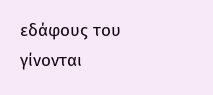εδάφους του γίνονται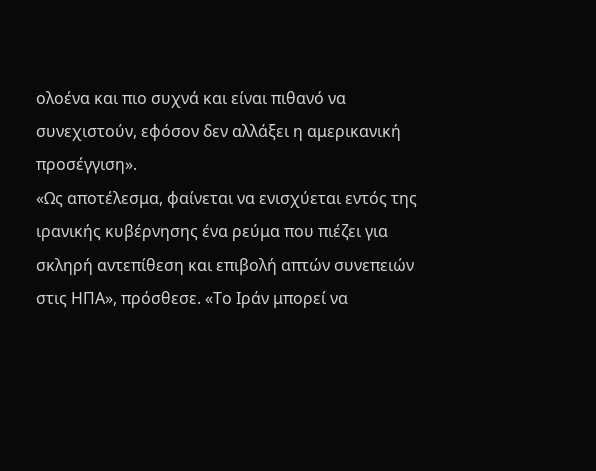ολοένα και πιο συχνά και είναι πιθανό να συνεχιστούν, εφόσον δεν αλλάξει η αμερικανική προσέγγιση».
«Ως αποτέλεσμα, φαίνεται να ενισχύεται εντός της ιρανικής κυβέρνησης ένα ρεύμα που πιέζει για σκληρή αντεπίθεση και επιβολή απτών συνεπειών στις ΗΠΑ», πρόσθεσε. «Το Ιράν μπορεί να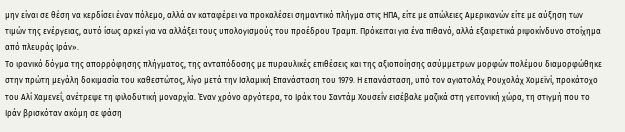μην είναι σε θέση να κερδίσει έναν πόλεμο, αλλά αν καταφέρει να προκαλέσει σημαντικό πλήγμα στις ΗΠΑ, είτε με απώλειες Αμερικανών είτε με αύξηση των τιμών της ενέργειας, αυτό ίσως αρκεί για να αλλάξει τους υπολογισμούς του προέδρου Τραμπ. Πρόκειται για ένα πιθανό, αλλά εξαιρετικά ριψοκίνδυνο στοίχημα από πλευράς Ιράν».
Το ιρανικό δόγμα της απορρόφησης πλήγματος, της ανταπόδοσης με πυραυλικές επιθέσεις και της αξιοποίησης ασύμμετρων μορφών πολέμου διαμορφώθηκε στην πρώτη μεγάλη δοκιμασία του καθεστώτος, λίγο μετά την Ισλαμική Επανάσταση του 1979. Η επανάσταση, υπό τον αγιατολάχ Ρουχολάχ Χομεϊνί, προκάτοχο του Αλί Χαμενεΐ, ανέτρεψε τη φιλοδυτική μοναρχία. Έναν χρόνο αργότερα, το Ιράκ του Σαντάμ Χουσεΐν εισέβαλε μαζικά στη γειτονική χώρα, τη στιγμή που το Ιράν βρισκόταν ακόμη σε φάση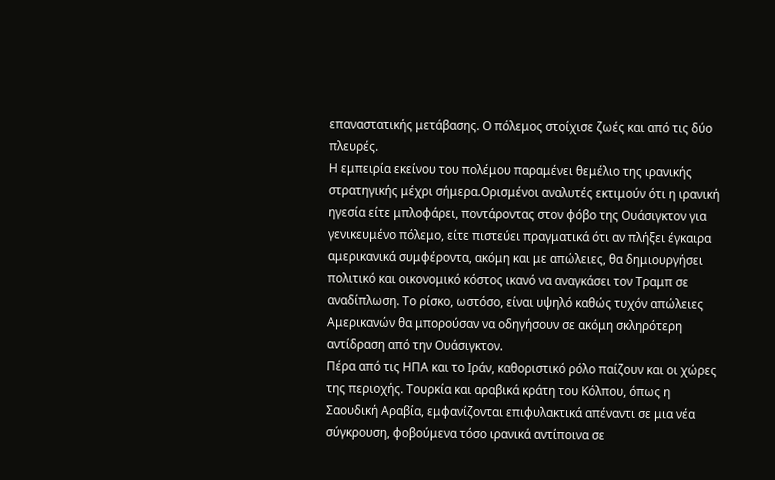επαναστατικής μετάβασης. Ο πόλεμος στοίχισε ζωές και από τις δύο πλευρές.
Η εμπειρία εκείνου του πολέμου παραμένει θεμέλιο της ιρανικής στρατηγικής μέχρι σήμερα.Ορισμένοι αναλυτές εκτιμούν ότι η ιρανική ηγεσία είτε μπλοφάρει, ποντάροντας στον φόβο της Ουάσιγκτον για γενικευμένο πόλεμο, είτε πιστεύει πραγματικά ότι αν πλήξει έγκαιρα αμερικανικά συμφέροντα, ακόμη και με απώλειες, θα δημιουργήσει πολιτικό και οικονομικό κόστος ικανό να αναγκάσει τον Τραμπ σε αναδίπλωση. Το ρίσκο, ωστόσο, είναι υψηλό καθώς τυχόν απώλειες Αμερικανών θα μπορούσαν να οδηγήσουν σε ακόμη σκληρότερη αντίδραση από την Ουάσιγκτον.
Πέρα από τις ΗΠΑ και το Ιράν, καθοριστικό ρόλο παίζουν και οι χώρες της περιοχής. Τουρκία και αραβικά κράτη του Κόλπου, όπως η Σαουδική Αραβία, εμφανίζονται επιφυλακτικά απέναντι σε μια νέα σύγκρουση, φοβούμενα τόσο ιρανικά αντίποινα σε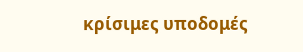κρίσιμες υποδομές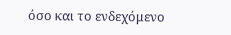όσο και το ενδεχόμενο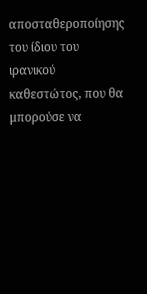αποσταθεροποίησης του ίδιου του ιρανικού καθεστώτος, που θα μπορούσε να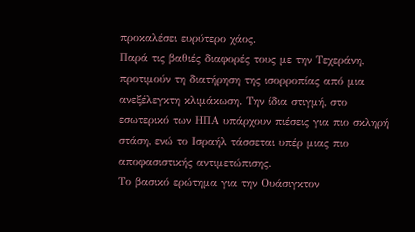προκαλέσει ευρύτερο χάος.
Παρά τις βαθιές διαφορές τους με την Τεχεράνη, προτιμούν τη διατήρηση της ισορροπίας από μια ανεξέλεγκτη κλιμάκωση. Την ίδια στιγμή, στο εσωτερικό των ΗΠΑ υπάρχουν πιέσεις για πιο σκληρή στάση, ενώ το Ισραήλ τάσσεται υπέρ μιας πιο αποφασιστικής αντιμετώπισης.
Το βασικό ερώτημα για την Ουάσιγκτον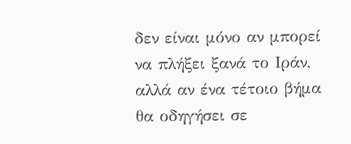δεν είναι μόνο αν μπορεί να πλήξει ξανά το Ιράν, αλλά αν ένα τέτοιο βήμα θα οδηγήσει σε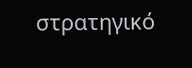στρατηγικό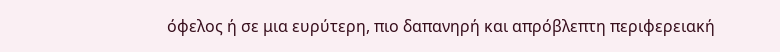όφελος ή σε μια ευρύτερη, πιο δαπανηρή και απρόβλεπτη περιφερειακή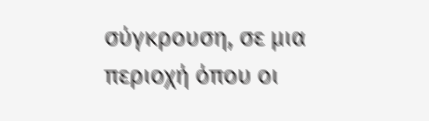σύγκρουση, σε μια περιοχή όπου οι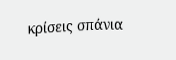κρίσεις σπάνια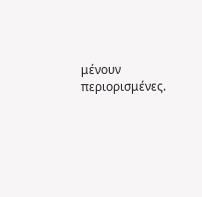μένουν περιορισμένες.